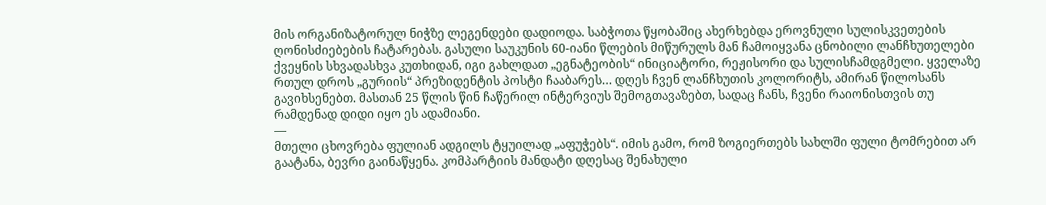მის ორგანიზატორულ ნიჭზე ლეგენდები დადიოდა. საბჭოთა წყობაშიც ახერხებდა ეროვნული სულისკვეთების ღონისძიებების ჩატარებას. გასული საუკუნის 60-იანი წლების მიწურულს მან ჩამოიყვანა ცნობილი ლანჩხუთელები ქვეყნის სხვადასხვა კუთხიდან, იგი გახლდათ „ეგნატეობის“ ინიციატორი, რეჟისორი და სულისჩამდგმელი. ყველაზე რთულ დროს „გურიის“ პრეზიდენტის პოსტი ჩააბარეს… დღეს ჩვენ ლანჩხუთის კოლორიტს, ამირან წილოსანს გავიხსენებთ. მასთან 25 წლის წინ ჩაწერილ ინტერვიუს შემოგთავაზებთ, სადაც ჩანს, ჩვენი რაიონისთვის თუ რამდენად დიდი იყო ეს ადამიანი.
—
მთელი ცხოვრება ფულიან ადგილს ტყუილად „აფუჭებს“. იმის გამო, რომ ზოგიერთებს სახლში ფული ტომრებით არ გაატანა, ბევრი გაინაწყენა. კომპარტიის მანდატი დღესაც შენახული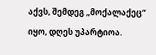აქვს, შემდეგ „მოქალაქეც“ იყო, დღეს უპარტიოა.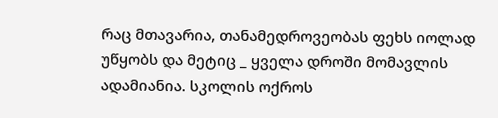რაც მთავარია, თანამედროვეობას ფეხს იოლად უწყობს და მეტიც _ ყველა დროში მომავლის ადამიანია. სკოლის ოქროს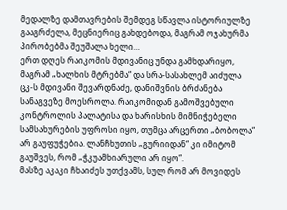მედალზე დამთავრების შემდეგ სწავლა ისტორიულზე გააგრძელა, მეცნიერიც გახდებოდა, მაგრამ ოჯახურმა პირობებმა შეუშალა ხელი…
ერთ დღეს რაიკომის მდივანიც უნდა გამხდარიყო, მაგრამ „ხალხის მტრებმა“ და სრა-სასახლემ აიძულა ცკ-ს მდივანი შევარდნაძე, დანიშვნის ბრძანება სანაგვეზე მოესროლა. რაიკომიდან გამოშვებული კონტროლის პალატისა და ხარისხის მიმნიჭებელი სამსახურების უფროსი იყო, თუმცა არცერთი „ბობოლა“ არ გაუფუჭებია. ლანჩხუთის „გურიიდან“ კი იმიტომ გაუშვეს, რომ „ჭკუამხიარული არ იყო“.
მასზე აკაკი ჩხაიძეს უთქვამს, სულ რომ არ მოვიდეს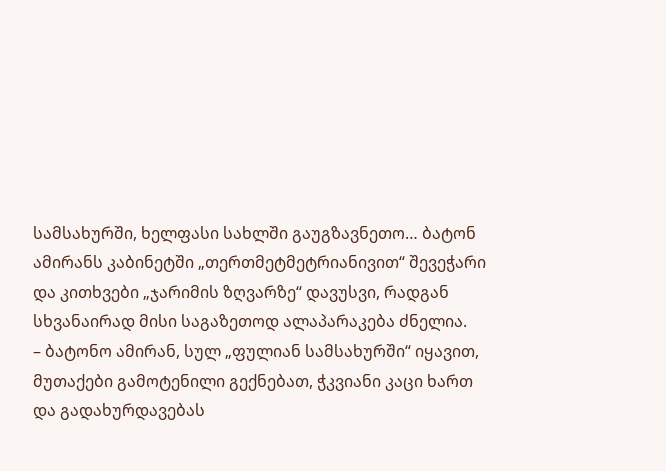სამსახურში, ხელფასი სახლში გაუგზავნეთო… ბატონ ამირანს კაბინეტში „თერთმეტმეტრიანივით“ შევეჭარი და კითხვები „ჯარიმის ზღვარზე“ დავუსვი, რადგან სხვანაირად მისი საგაზეთოდ ალაპარაკება ძნელია.
– ბატონო ამირან, სულ „ფულიან სამსახურში“ იყავით, მუთაქები გამოტენილი გექნებათ, ჭკვიანი კაცი ხართ და გადახურდავებას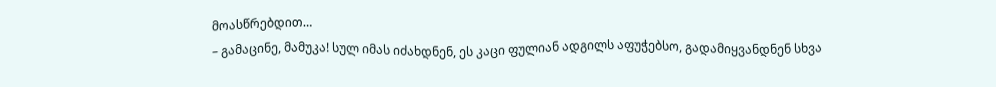მოასწრებდით…
– გამაცინე, მამუკა! სულ იმას იძახდნენ, ეს კაცი ფულიან ადგილს აფუჭებსო, გადამიყვანდნენ სხვა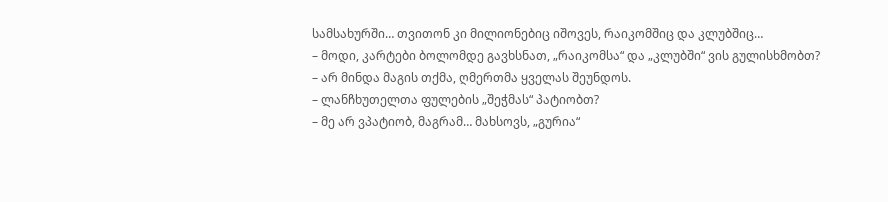სამსახურში… თვითონ კი მილიონებიც იშოვეს, რაიკომშიც და კლუბშიც…
– მოდი, კარტები ბოლომდე გავხსნათ, „რაიკომსა“ და „კლუბში“ ვის გულისხმობთ?
– არ მინდა მაგის თქმა, ღმერთმა ყველას შეუნდოს.
– ლანჩხუთელთა ფულების „შეჭმას“ პატიობთ?
– მე არ ვპატიობ, მაგრამ… მახსოვს, „გურია“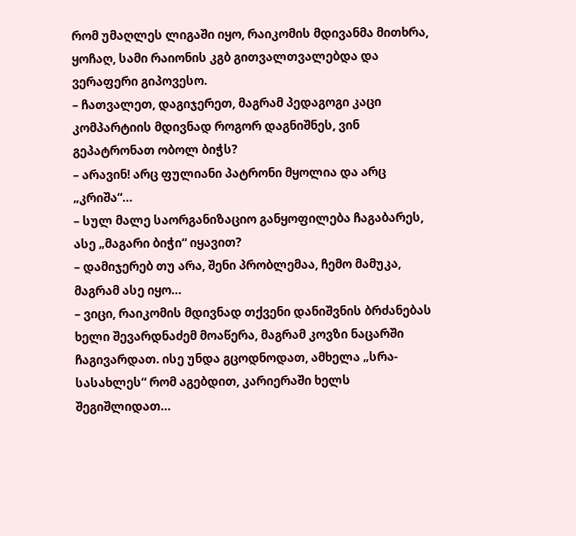რომ უმაღლეს ლიგაში იყო, რაიკომის მდივანმა მითხრა, ყოჩაღ, სამი რაიონის კგბ გითვალთვალებდა და ვერაფერი გიპოვესო.
– ჩათვალეთ, დაგიჯერეთ, მაგრამ პედაგოგი კაცი კომპარტიის მდივნად როგორ დაგნიშნეს, ვინ გეპატრონათ ობოლ ბიჭს?
– არავინ! არც ფულიანი პატრონი მყოლია და არც „კრიშა“…
– სულ მალე საორგანიზაციო განყოფილება ჩაგაბარეს, ასე „მაგარი ბიჭი“ იყავით?
– დამიჯერებ თუ არა, შენი პრობლემაა, ჩემო მამუკა, მაგრამ ასე იყო…
– ვიცი, რაიკომის მდივნად თქვენი დანიშვნის ბრძანებას ხელი შევარდნაძემ მოაწერა, მაგრამ კოვზი ნაცარში ჩაგივარდათ. ისე უნდა გცოდნოდათ, ამხელა „სრა-სასახლეს“ რომ აგებდით, კარიერაში ხელს შეგიშლიდათ…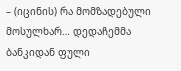– (იცინის) რა მომზადებული მოსულხარ… დედაჩემმა ბანკიდან ფული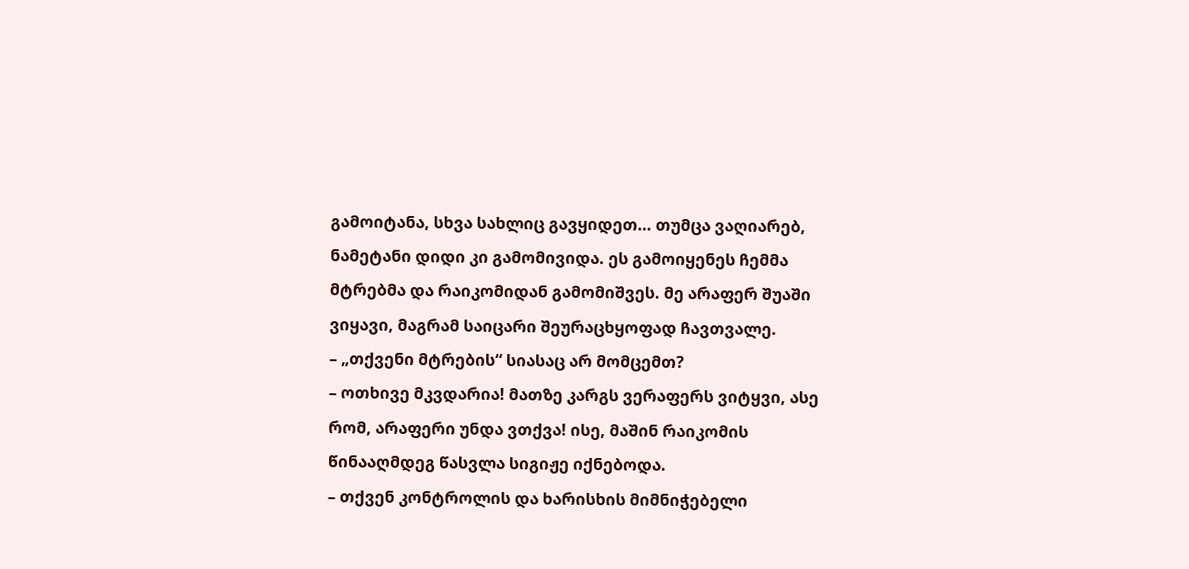გამოიტანა, სხვა სახლიც გავყიდეთ… თუმცა ვაღიარებ, ნამეტანი დიდი კი გამომივიდა. ეს გამოიყენეს ჩემმა მტრებმა და რაიკომიდან გამომიშვეს. მე არაფერ შუაში ვიყავი, მაგრამ საიცარი შეურაცხყოფად ჩავთვალე.
– „თქვენი მტრების“ სიასაც არ მომცემთ?
– ოთხივე მკვდარია! მათზე კარგს ვერაფერს ვიტყვი, ასე რომ, არაფერი უნდა ვთქვა! ისე, მაშინ რაიკომის წინააღმდეგ წასვლა სიგიჟე იქნებოდა.
– თქვენ კონტროლის და ხარისხის მიმნიჭებელი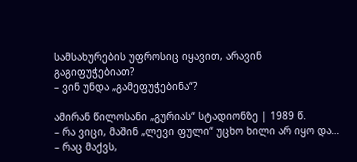სამსახურების უფროსიც იყავით, არავინ გაგიფუჭებიათ?
– ვინ უნდა „გამეფუჭებინა“?

ამირან წილოსანი „გურიას“ სტადიონზე | 1989 წ.
– რა ვიცი, მაშინ „ლევი ფული“ უცხო ხილი არ იყო და…
– რაც მაქვს,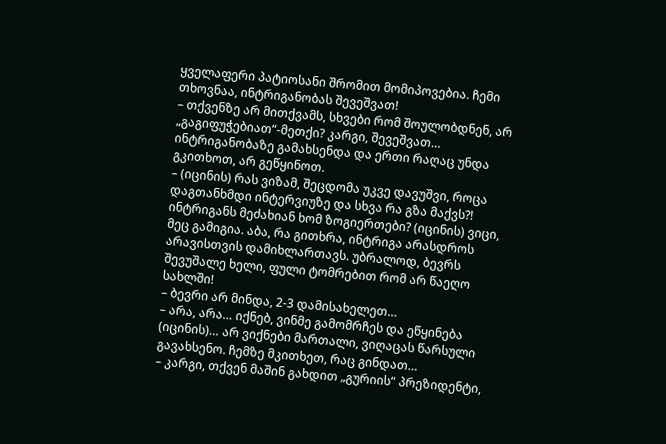ყველაფერი პატიოსანი შრომით მომიპოვებია. ჩემი თხოვნაა, ინტრიგანობას შევეშვათ!
– თქვენზე არ მითქვამს, სხვები რომ შოულობდნენ, არ „გაგიფუჭებიათ“-მეთქი? კარგი, შევეშვათ… ინტრიგანობაზე გამახსენდა და ერთი რაღაც უნდა გკითხოთ, არ გეწყინოთ.
– (იცინის) რას ვიზამ, შეცდომა უკვე დავუშვი, როცა დაგთანხმდი ინტერვიუზე და სხვა რა გზა მაქვს?! ინტრიგანს მეძახიან ხომ ზოგიერთები? (იცინის) ვიცი, მეც გამიგია. აბა, რა გითხრა, ინტრიგა არასდროს არავისთვის დამიხლართავს. უბრალოდ, ბევრს შევუშალე ხელი, ფული ტომრებით რომ არ წაეღო სახლში!
– ბევრი არ მინდა, 2-3 დამისახელეთ…
– არა, არა… იქნებ, ვინმე გამომრჩეს და ეწყინება (იცინის)… არ ვიქნები მართალი, ვიღაცას წარსული გავახსენო. ჩემზე მკითხეთ, რაც გინდათ…
– კარგი, თქვენ მაშინ გახდით „გურიის“ პრეზიდენტი,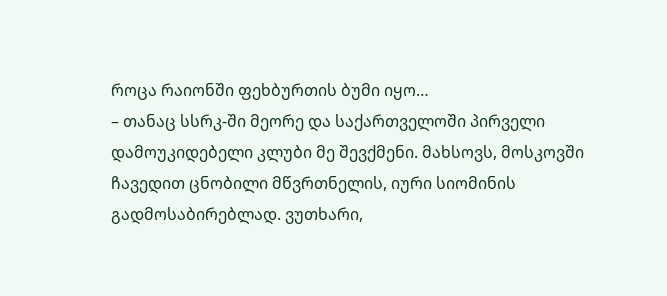როცა რაიონში ფეხბურთის ბუმი იყო…
– თანაც სსრკ-ში მეორე და საქართველოში პირველი დამოუკიდებელი კლუბი მე შევქმენი. მახსოვს, მოსკოვში ჩავედით ცნობილი მწვრთნელის, იური სიომინის გადმოსაბირებლად. ვუთხარი,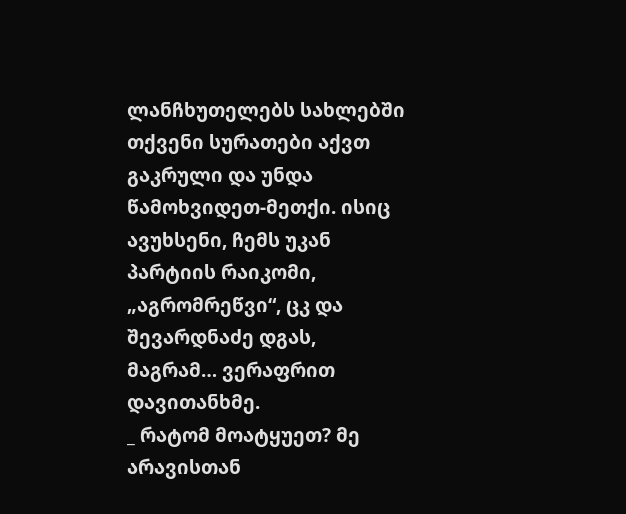ლანჩხუთელებს სახლებში თქვენი სურათები აქვთ გაკრული და უნდა წამოხვიდეთ-მეთქი. ისიც ავუხსენი, ჩემს უკან პარტიის რაიკომი, „აგრომრეწვი“, ცკ და შევარდნაძე დგას, მაგრამ… ვერაფრით დავითანხმე.
_ რატომ მოატყუეთ? მე არავისთან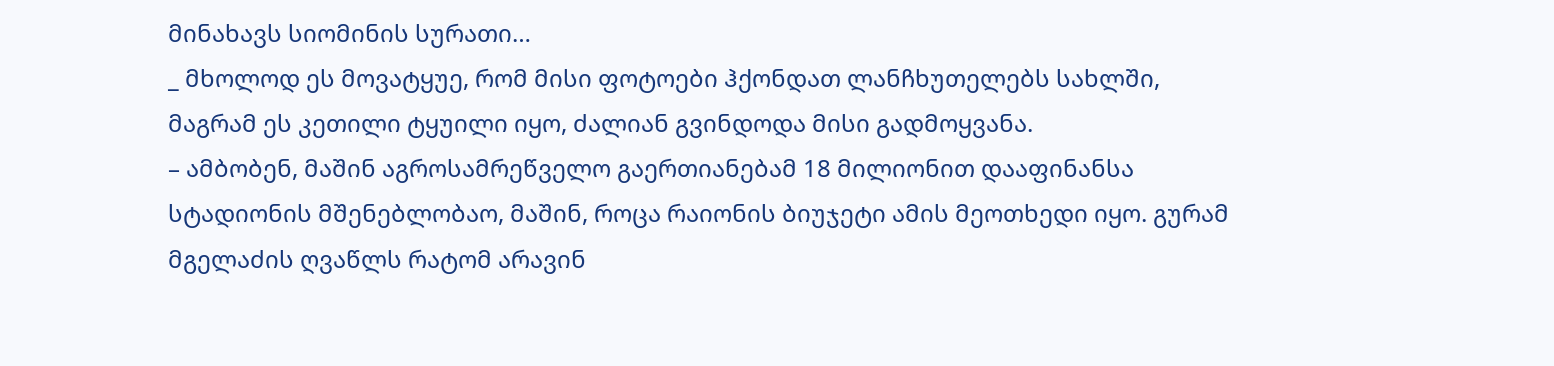მინახავს სიომინის სურათი…
_ მხოლოდ ეს მოვატყუე, რომ მისი ფოტოები ჰქონდათ ლანჩხუთელებს სახლში, მაგრამ ეს კეთილი ტყუილი იყო, ძალიან გვინდოდა მისი გადმოყვანა.
– ამბობენ, მაშინ აგროსამრეწველო გაერთიანებამ 18 მილიონით დააფინანსა სტადიონის მშენებლობაო, მაშინ, როცა რაიონის ბიუჯეტი ამის მეოთხედი იყო. გურამ მგელაძის ღვაწლს რატომ არავინ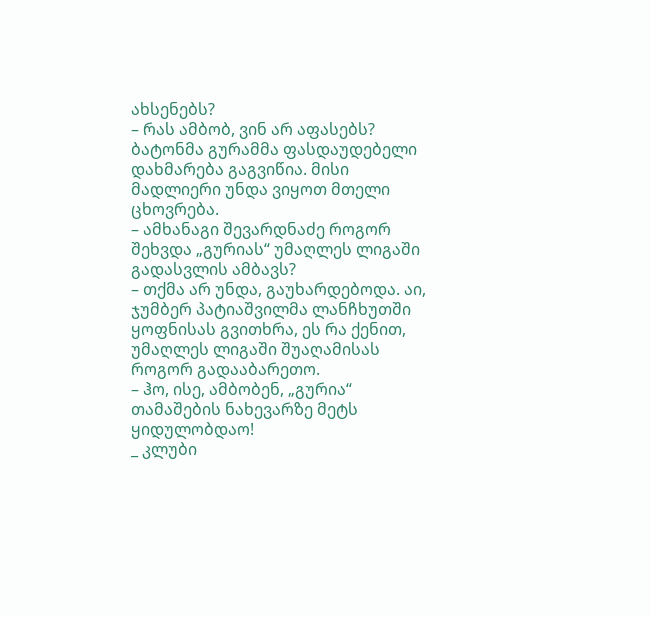ახსენებს?
– რას ამბობ, ვინ არ აფასებს? ბატონმა გურამმა ფასდაუდებელი დახმარება გაგვიწია. მისი მადლიერი უნდა ვიყოთ მთელი ცხოვრება.
– ამხანაგი შევარდნაძე როგორ შეხვდა „გურიას“ უმაღლეს ლიგაში გადასვლის ამბავს?
– თქმა არ უნდა, გაუხარდებოდა. აი, ჯუმბერ პატიაშვილმა ლანჩხუთში ყოფნისას გვითხრა, ეს რა ქენით, უმაღლეს ლიგაში შუაღამისას როგორ გადააბარეთო.
– ჰო, ისე, ამბობენ, „გურია“ თამაშების ნახევარზე მეტს ყიდულობდაო!
_ კლუბი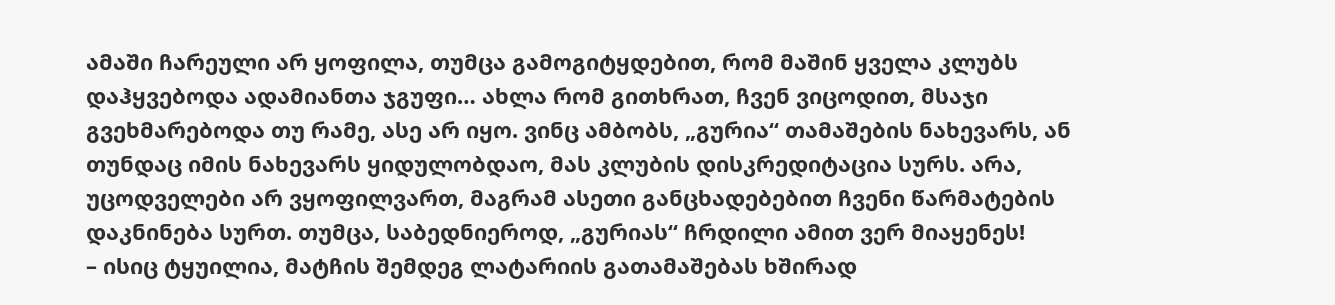ამაში ჩარეული არ ყოფილა, თუმცა გამოგიტყდებით, რომ მაშინ ყველა კლუბს დაჰყვებოდა ადამიანთა ჯგუფი… ახლა რომ გითხრათ, ჩვენ ვიცოდით, მსაჯი გვეხმარებოდა თუ რამე, ასე არ იყო. ვინც ამბობს, „გურია“ თამაშების ნახევარს, ან თუნდაც იმის ნახევარს ყიდულობდაო, მას კლუბის დისკრედიტაცია სურს. არა, უცოდველები არ ვყოფილვართ, მაგრამ ასეთი განცხადებებით ჩვენი წარმატების დაკნინება სურთ. თუმცა, საბედნიეროდ, „გურიას“ ჩრდილი ამით ვერ მიაყენეს!
– ისიც ტყუილია, მატჩის შემდეგ ლატარიის გათამაშებას ხშირად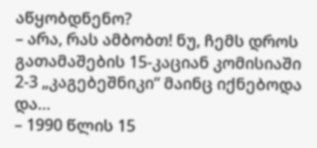აწყობდნენო?
– არა, რას ამბობთ! ნუ, ჩემს დროს გათამაშების 15-კაციან კომისიაში 2-3 „კაგებეშნიკი“ მაინც იქნებოდა და…
– 1990 წლის 15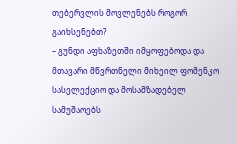თებერვლის მოვლენებს როგორ გაიხსენებთ?
– გუნდი აფხაზეთში იმყოფებოდა და მთავარი მწვრთნელი მიხეილ ფომენკო სასელექციო და მოსამზადებელ სამუშაოებს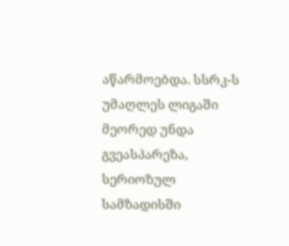აწარმოებდა. სსრკ-ს უმაღლეს ლიგაში მეორედ უნდა გვეასპარეზა, სერიოზულ სამზადისში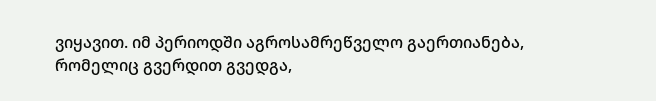ვიყავით. იმ პერიოდში აგროსამრეწველო გაერთიანება, რომელიც გვერდით გვედგა,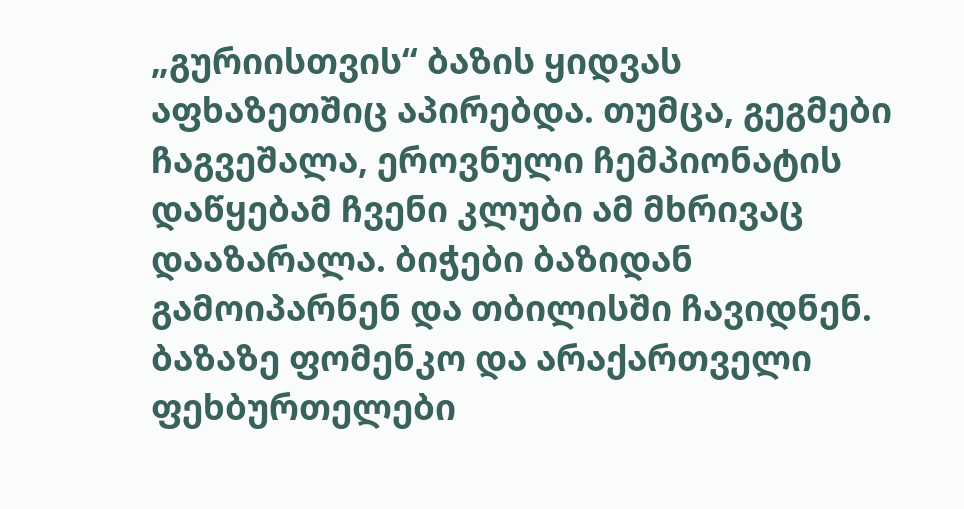„გურიისთვის“ ბაზის ყიდვას აფხაზეთშიც აპირებდა. თუმცა, გეგმები ჩაგვეშალა, ეროვნული ჩემპიონატის დაწყებამ ჩვენი კლუბი ამ მხრივაც დააზარალა. ბიჭები ბაზიდან გამოიპარნენ და თბილისში ჩავიდნენ. ბაზაზე ფომენკო და არაქართველი ფეხბურთელები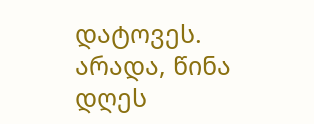დატოვეს. არადა, წინა დღეს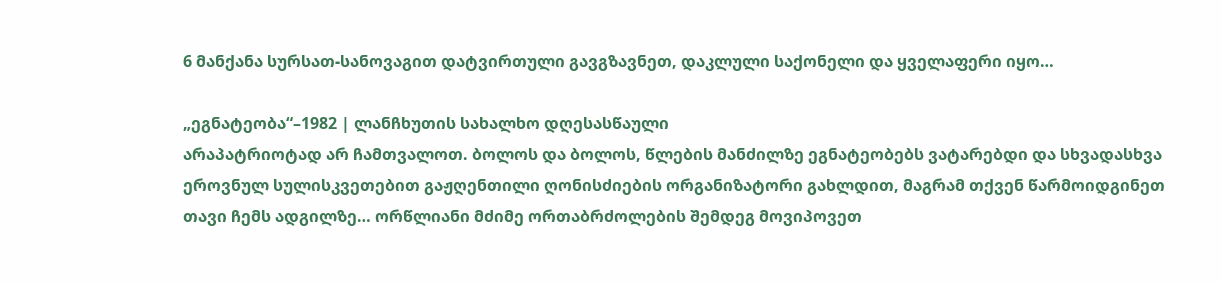6 მანქანა სურსათ-სანოვაგით დატვირთული გავგზავნეთ, დაკლული საქონელი და ყველაფერი იყო…

„ეგნატეობა“–1982 | ლანჩხუთის სახალხო დღესასწაული
არაპატრიოტად არ ჩამთვალოთ. ბოლოს და ბოლოს, წლების მანძილზე ეგნატეობებს ვატარებდი და სხვადასხვა ეროვნულ სულისკვეთებით გაჟღენთილი ღონისძიების ორგანიზატორი გახლდით, მაგრამ თქვენ წარმოიდგინეთ თავი ჩემს ადგილზე… ორწლიანი მძიმე ორთაბრძოლების შემდეგ მოვიპოვეთ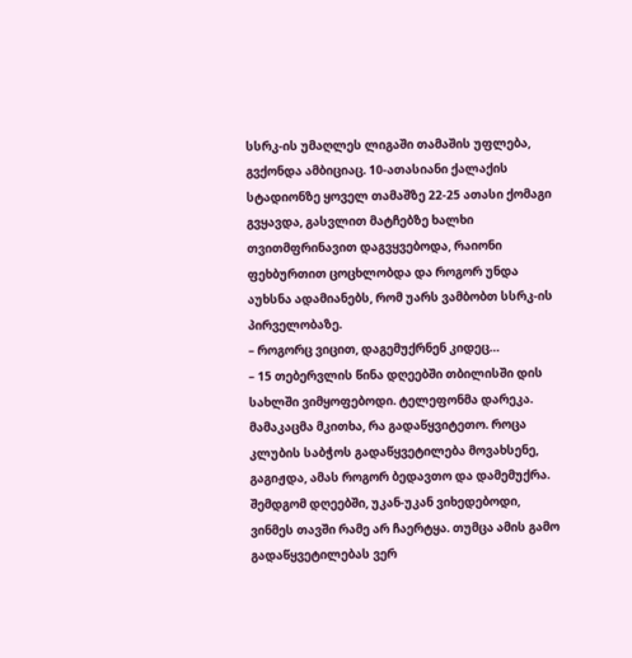სსრკ-ის უმაღლეს ლიგაში თამაშის უფლება, გვქონდა ამბიციაც. 10-ათასიანი ქალაქის სტადიონზე ყოველ თამაშზე 22-25 ათასი ქომაგი გვყავდა, გასვლით მატჩებზე ხალხი თვითმფრინავით დაგვყვებოდა, რაიონი ფეხბურთით ცოცხლობდა და როგორ უნდა აუხსნა ადამიანებს, რომ უარს ვამბობთ სსრკ-ის პირველობაზე.
– როგორც ვიცით, დაგემუქრნენ კიდეც…
– 15 თებერვლის წინა დღეებში თბილისში დის სახლში ვიმყოფებოდი. ტელეფონმა დარეკა. მამაკაცმა მკითხა, რა გადაწყვიტეთო. როცა კლუბის საბჭოს გადაწყვეტილება მოვახსენე, გაგიჟდა, ამას როგორ ბედავთო და დამემუქრა. შემდგომ დღეებში, უკან-უკან ვიხედებოდი, ვინმეს თავში რამე არ ჩაერტყა. თუმცა ამის გამო გადაწყვეტილებას ვერ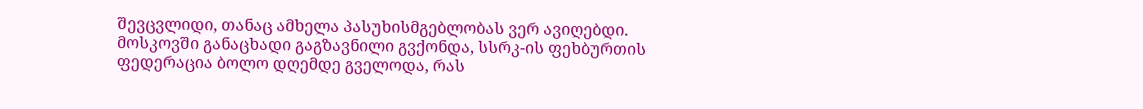შევცვლიდი, თანაც ამხელა პასუხისმგებლობას ვერ ავიღებდი.
მოსკოვში განაცხადი გაგზავნილი გვქონდა, სსრკ-ის ფეხბურთის ფედერაცია ბოლო დღემდე გველოდა, რას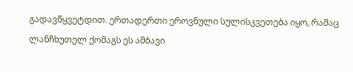გადავწყვეტდით. ერთადერთი ეროვნული სულისკვეთება იყო, რამაც ლანჩხუთელ ქომაგს ეს ამბავი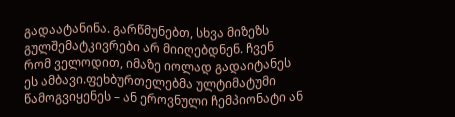გადაატანინა. გარწმუნებთ, სხვა მიზეზს გულშემატკივრები არ მიიღებდნენ. ჩვენ რომ ველოდით, იმაზე იოლად გადაიტანეს ეს ამბავი.ფეხბურთელებმა ულტიმატუმი წამოგვიყენეს – ან ეროვნული ჩემპიონატი ან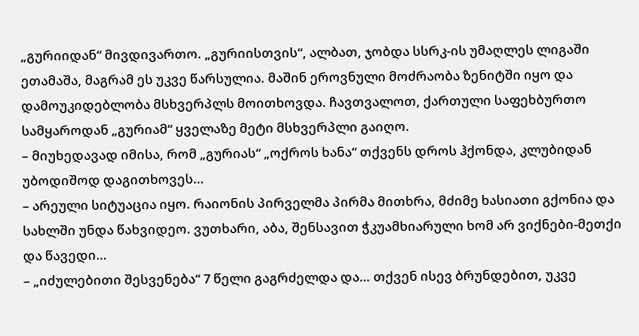„გურიიდან“ მივდივართო. „გურიისთვის“, ალბათ, ჯობდა სსრკ-ის უმაღლეს ლიგაში ეთამაშა, მაგრამ ეს უკვე წარსულია. მაშინ ეროვნული მოძრაობა ზენიტში იყო და დამოუკიდებლობა მსხვერპლს მოითხოვდა. ჩავთვალოთ, ქართული საფეხბურთო სამყაროდან „გურიამ“ ყველაზე მეტი მსხვერპლი გაიღო.
– მიუხედავად იმისა, რომ „გურიას“ „ოქროს ხანა“ თქვენს დროს ჰქონდა, კლუბიდან უბოდიშოდ დაგითხოვეს…
– არეული სიტუაცია იყო. რაიონის პირველმა პირმა მითხრა, მძიმე ხასიათი გქონია და სახლში უნდა წახვიდეო. ვუთხარი, აბა, შენსავით ჭკუამხიარული ხომ არ ვიქნები-მეთქი და წავედი…
– „იძულებითი შესვენება“ 7 წელი გაგრძელდა და… თქვენ ისევ ბრუნდებით, უკვე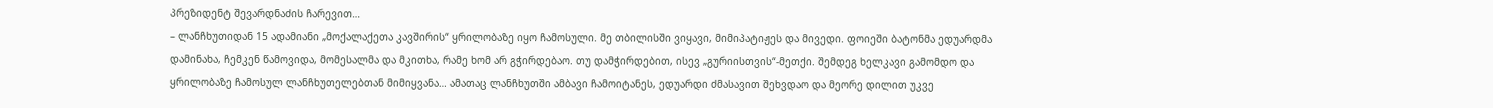პრეზიდენტ შევარდნაძის ჩარევით…
– ლანჩხუთიდან 15 ადამიანი „მოქალაქეთა კავშირის“ ყრილობაზე იყო ჩამოსული. მე თბილისში ვიყავი, მიმიპატიჟეს და მივედი. ფოიეში ბატონმა ედუარდმა დამინახა, ჩემკენ წამოვიდა, მომესალმა და მკითხა, რამე ხომ არ გჭირდებაო. თუ დამჭირდებით, ისევ „გურიისთვის“-მეთქი. შემდეგ ხელკავი გამომდო და ყრილობაზე ჩამოსულ ლანჩხუთელებთან მიმიყვანა… ამათაც ლანჩხუთში ამბავი ჩამოიტანეს, ედუარდი ძმასავით შეხვდაო და მეორე დილით უკვე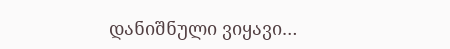დანიშნული ვიყავი…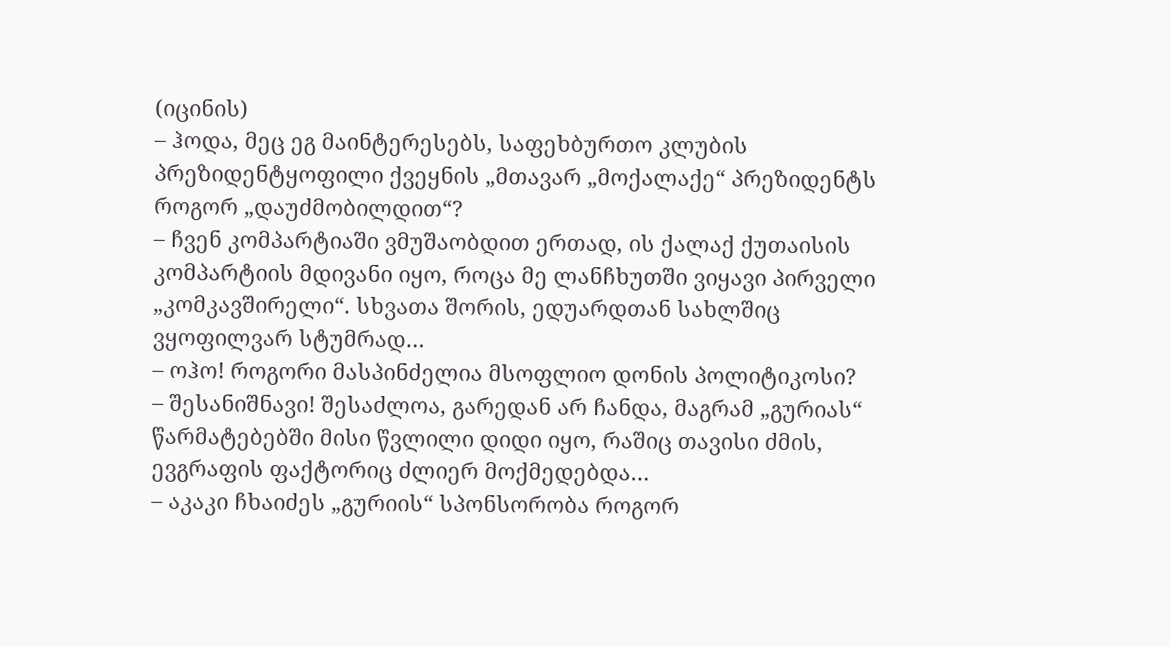(იცინის)
– ჰოდა, მეც ეგ მაინტერესებს, საფეხბურთო კლუბის პრეზიდენტყოფილი ქვეყნის „მთავარ „მოქალაქე“ პრეზიდენტს როგორ „დაუძმობილდით“?
– ჩვენ კომპარტიაში ვმუშაობდით ერთად, ის ქალაქ ქუთაისის კომპარტიის მდივანი იყო, როცა მე ლანჩხუთში ვიყავი პირველი „კომკავშირელი“. სხვათა შორის, ედუარდთან სახლშიც ვყოფილვარ სტუმრად…
– ოჰო! როგორი მასპინძელია მსოფლიო დონის პოლიტიკოსი?
– შესანიშნავი! შესაძლოა, გარედან არ ჩანდა, მაგრამ „გურიას“ წარმატებებში მისი წვლილი დიდი იყო, რაშიც თავისი ძმის, ევგრაფის ფაქტორიც ძლიერ მოქმედებდა…
– აკაკი ჩხაიძეს „გურიის“ სპონსორობა როგორ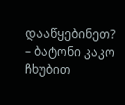დააწყებინეთ?
– ბატონი კაკო ჩხუბით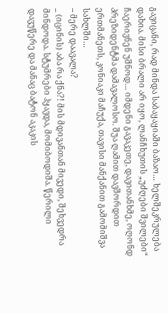გავიცანი, რად მინდა საბაყაყიაში ბაზაო… ხელშეკრულება დახია. მისი ბრალი არ იყო, ლანჩხუთის „უძღები შვილები“ ჩაერივნენ უშნოდ… იმდენი გავაკეთე, დავითანხმე, ოღონდ პრეზიდენტმა დამავალოსო. შუა ღამით დავშორდით ერთმანეთს, კონიაკი მაჩუქა, თავისი მანქანით გამომიშვა სახლში…
– მერე დაავალა?
_ (იცინის) აბა რა ქნა?! მის მდივანთან მივედი, შეხვედრა მინდოდა. სტუმრები ჰყავდა, მომიბოდიშა. წერილი დავუწერე და მანაც ბატონ აკაკის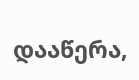დააწერა,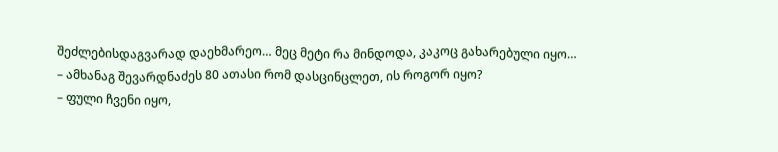შეძლებისდაგვარად დაეხმარეო… მეც მეტი რა მინდოდა, კაკოც გახარებული იყო…
– ამხანაგ შევარდნაძეს 80 ათასი რომ დასცინცლეთ, ის როგორ იყო?
– ფული ჩვენი იყო,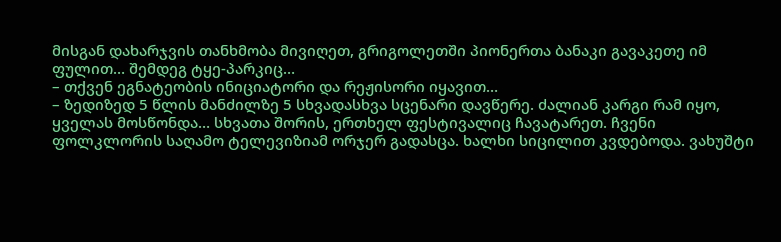მისგან დახარჯვის თანხმობა მივიღეთ, გრიგოლეთში პიონერთა ბანაკი გავაკეთე იმ ფულით… შემდეგ ტყე-პარკიც…
– თქვენ ეგნატეობის ინიციატორი და რეჟისორი იყავით…
– ზედიზედ 5 წლის მანძილზე 5 სხვადასხვა სცენარი დავწერე. ძალიან კარგი რამ იყო, ყველას მოსწონდა… სხვათა შორის, ერთხელ ფესტივალიც ჩავატარეთ. ჩვენი ფოლკლორის საღამო ტელევიზიამ ორჯერ გადასცა. ხალხი სიცილით კვდებოდა. ვახუშტი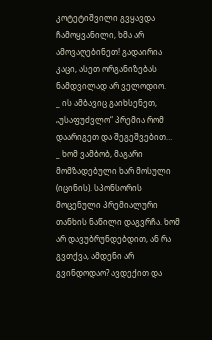კოტეტიშვილი გვყავდა ჩამოყვანილი, ხმა არ ამოვაღებინეთ! გადაირია კაცი, ასეთ ორგანიზებას ნამდვილად არ ველოდიო.
_ ის ამბავიც გაიხსენეთ, „უსაფუძვლო“ პრემია რომ დაარიგეთ და შეგეშვებით…
_ ხომ ვამბობ, მაგარი მომზადებული ხარ მოსული (იცინის). სპონსორის მოცენული პრემიალური თანხის ნაწილი დაგვრჩა. ხომ არ დავუბრუნდებდით, ან რა გვთქვა, ამდენი არ გვინდოდაო? ავდექით და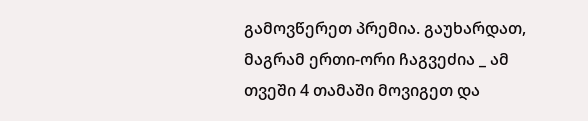გამოვწერეთ პრემია. გაუხარდათ, მაგრამ ერთი-ორი ჩაგვეძია _ ამ თვეში 4 თამაში მოვიგეთ და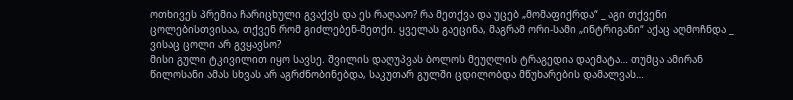ოთხივეს პრემია ჩარიცხული გვაქვს და ეს რაღააო? რა მეთქვა და უცებ „მომაფიქრდა“ _ აგი თქვენი ცოლებისთვისაა, თქვენ რომ გიძლებენ-მეთქი. ყველას გაეცინა, მაგრამ ორი-სამი „ინტრიგანი“ აქაც აღმოჩნდა _ ვისაც ცოლი არ გვყავსო?
მისი გული ტკივილით იყო სავსე. შვილის დაღუპვას ბოლოს მეუღლის ტრაგედია დაემატა… თუმცა ამირან წილოსანი ამას სხვას არ აგრძნობინებდა, საკუთარ გულში ცდილობდა მწუხარების დამალვას…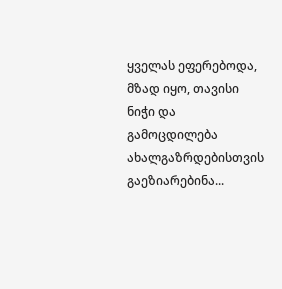ყველას ეფერებოდა, მზად იყო, თავისი ნიჭი და გამოცდილება ახალგაზრდებისთვის გაეზიარებინა...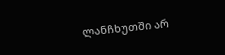ლანჩხუთში არ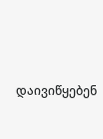დაივიწყებენ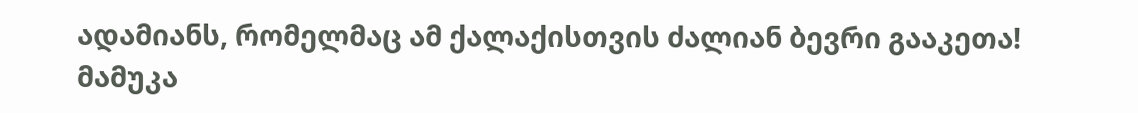ადამიანს, რომელმაც ამ ქალაქისთვის ძალიან ბევრი გააკეთა!
მამუკა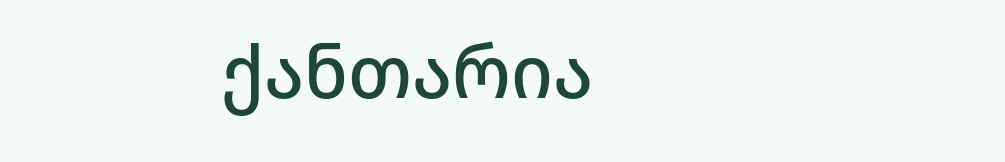ქანთარია